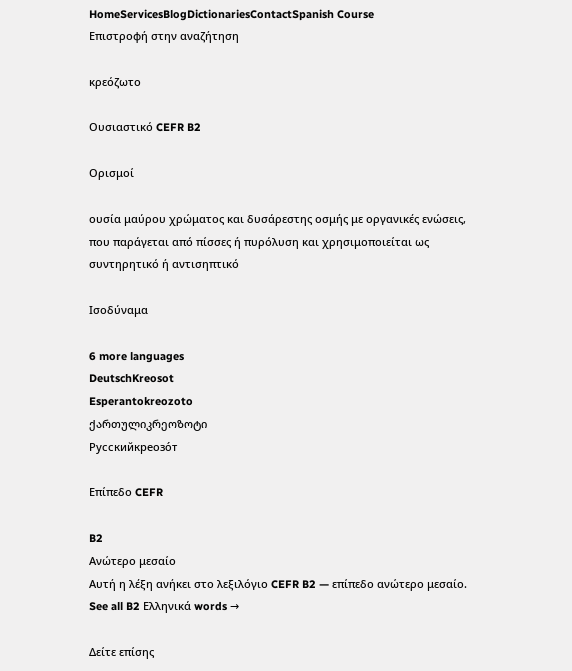HomeServicesBlogDictionariesContactSpanish Course
Επιστροφή στην αναζήτηση

κρεόζωτο

Ουσιαστικό CEFR B2

Ορισμοί

ουσία μαύρου χρώματος και δυσάρεστης οσμής με οργανικές ενώσεις, που παράγεται από πίσσες ή πυρόλυση και χρησιμοποιείται ως συντηρητικό ή αντισηπτικό

Ισοδύναμα

6 more languages
DeutschKreosot
Esperantokreozoto
ქართულიკრეოზოტი
Русскийкреозо́т

Επίπεδο CEFR

B2
Ανώτερο μεσαίο
Αυτή η λέξη ανήκει στο λεξιλόγιο CEFR B2 — επίπεδο ανώτερο μεσαίο.
See all B2 Ελληνικά words →

Δείτε επίσης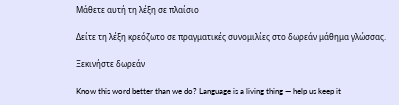Μάθετε αυτή τη λέξη σε πλαίσιο

Δείτε τη λέξη κρεόζωτο σε πραγματικές συνομιλίες στο δωρεάν μάθημα γλώσσας.

Ξεκινήστε δωρεάν

Know this word better than we do? Language is a living thing — help us keep it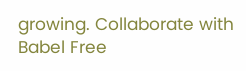growing. Collaborate with Babel Free